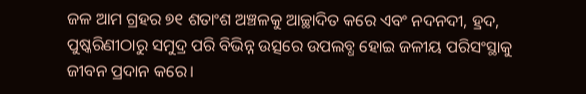ଜଳ ଆମ ଗ୍ରହର ୭୧ ଶତାଂଶ ଅଞ୍ଚଳକୁ ଆଚ୍ଛାଦିତ କରେ ଏବଂ ନଦନଦୀ, ହ୍ରଦ, ପୁଷ୍କରିଣୀଠାରୁ ସମୁଦ୍ର ପରି ବିଭିନ୍ନ ଉତ୍ସରେ ଉପଲବ୍ଧ ହୋଇ ଜଳୀୟ ପରିସଂସ୍ଥାକୁ ଜୀବନ ପ୍ରଦାନ କରେ।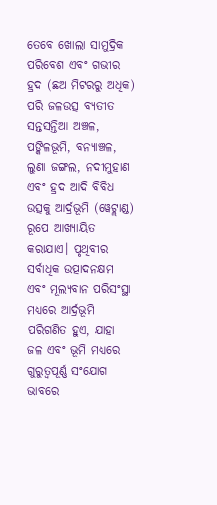ତେବେ ଖୋଲା ସାମୁଦ୍ରିକ ପରିବେଶ ଏବଂ ଗଭୀର ହ୍ରଦ (ଛଅ ମିଟରରୁ ଅଧିକ) ପରି ଜଳଉତ୍ସ ବ୍ୟତୀତ ସନ୍ତସନ୍ତିଆ ଅଞ୍ଚଳ, ପଙ୍କିଳଭୂମି, ବନ୍ୟାଞ୍ଚଳ, ଲୁଣା ଜଙ୍ଗଲ, ନଦୀମୁହାଣ ଏବଂ ହ୍ରଦ ଆଦି ବିବିଧ ଉତ୍ସକୁ ଆର୍ଦ୍ରଭୂମି (ୱେଟ୍ଲାଣ୍ଡ) ରୂପେ ଆଖ୍ୟାୟିତ କରାଯାଏ। ପୃଥିବୀର ସର୍ବାଧିକ ଉତ୍ପାଦନକ୍ଷମ ଏବଂ ମୂଲ୍ୟବାନ ପରିସଂସ୍ଥା ମଧ୍ୟରେ ଆର୍ଦ୍ରଭୂମି ପରିଗଣିତ ହୁଏ, ଯାହା ଜଳ ଏବଂ ଭୂମି ମଧ୍ୟରେ ଗୁରୁତ୍ୱପୂର୍ଣ୍ଣ ସଂଯୋଗ ଭାବରେ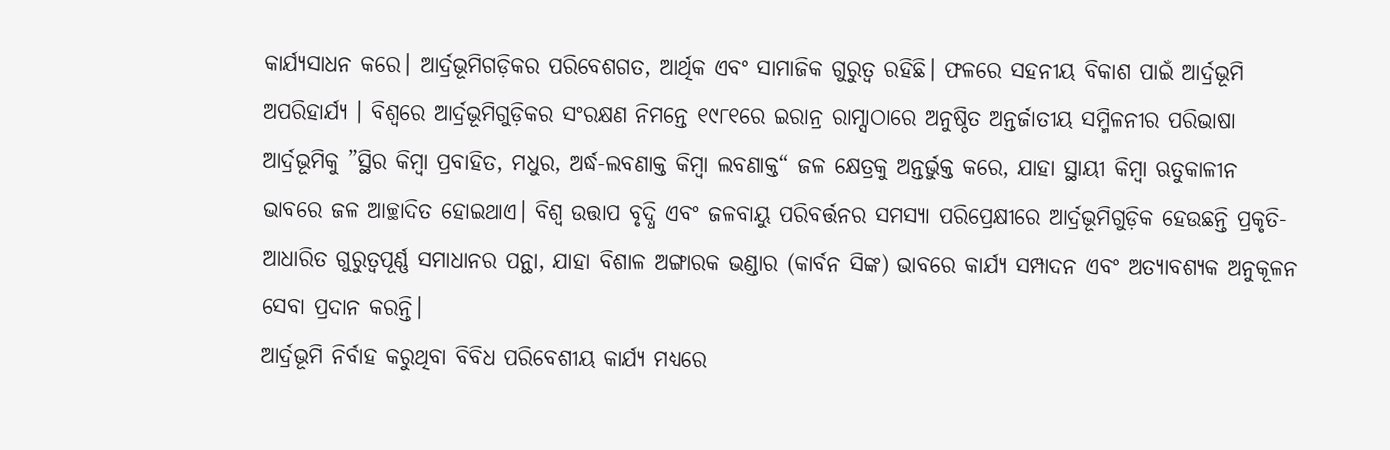କାର୍ଯ୍ୟସାଧନ କରେ। ଆର୍ଦ୍ରଭୂମିଗଡ଼ିକର ପରିବେଶଗତ, ଆର୍ଥିକ ଏବଂ ସାମାଜିକ ଗୁରୁତ୍ୱ ରହିଛି। ଫଳରେ ସହନୀୟ ବିକାଶ ପାଇଁ ଆର୍ଦ୍ରଭୂମି ଅପରିହାର୍ଯ୍ୟ । ବିଶ୍ୱରେ ଆର୍ଦ୍ରଭୂମିଗୁଡ଼ିକର ସଂରକ୍ଷଣ ନିମନ୍ତେ ୧୯୮୧ରେ ଇରାନ୍ର ରାମ୍ସାଠାରେ ଅନୁଷ୍ଠିତ ଅନ୍ତର୍ଜାତୀୟ ସମ୍ମିଳନୀର ପରିଭାଷା ଆର୍ଦ୍ରଭୂମିକୁ ”ସ୍ଥିର କିମ୍ବା ପ୍ରବାହିତ, ମଧୁର, ଅର୍ଦ୍ଧ-ଲବଣାକ୍ତ କିମ୍ବା ଲବଣାକ୍ତ“ ଜଳ କ୍ଷେତ୍ରକୁ ଅନ୍ତର୍ଭୁକ୍ତ କରେ, ଯାହା ସ୍ଥାୟୀ କିମ୍ବା ଋତୁକାଳୀନ ଭାବରେ ଜଳ ଆଚ୍ଛାଦିତ ହୋଇଥାଏ। ବିଶ୍ୱ ଉତ୍ତାପ ବୃଦ୍ଧି ଏବଂ ଜଳବାୟୁ ପରିବର୍ତ୍ତନର ସମସ୍ୟା ପରିପ୍ରେକ୍ଷୀରେ ଆର୍ଦ୍ରଭୂମିଗୁଡ଼ିକ ହେଉଛନ୍ତି ପ୍ରକୃତି-ଆଧାରିତ ଗୁରୁତ୍ୱପୂର୍ଣ୍ଣ ସମାଧାନର ପନ୍ଥା, ଯାହା ବିଶାଳ ଅଙ୍ଗାରକ ଭଣ୍ଡାର (କାର୍ବନ ସିଙ୍କ) ଭାବରେ କାର୍ଯ୍ୟ ସମ୍ପାଦନ ଏବଂ ଅତ୍ୟାବଶ୍ୟକ ଅନୁକୂଳନ ସେବା ପ୍ରଦାନ କରନ୍ତି।
ଆର୍ଦ୍ରଭୂମି ନିର୍ବାହ କରୁଥିବା ବିବିଧ ପରିବେଶୀୟ କାର୍ଯ୍ୟ ମଧ୍ୟରେ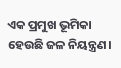ଏକ ପ୍ରମୁଖ ଭୂମିକା ହେଉଛି ଜଳ ନିୟନ୍ତ୍ରଣ।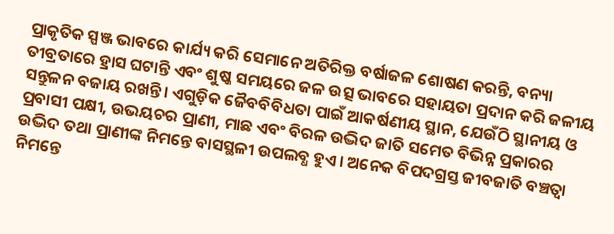ପ୍ରାକୃତିକ ସ୍ପଞ୍ଜ ଭାବରେ କାର୍ଯ୍ୟ କରି ସେମାନେ ଅତିରିକ୍ତ ବର୍ଷାଜଳ ଶୋଷଣ କରନ୍ତି, ବନ୍ୟା ତୀବ୍ରତାରେ ହ୍ରାସ ଘଟାନ୍ତି ଏବଂ ଶୁଷ୍କ ସମୟରେ ଜଳ ଉତ୍ସ ଭାବରେ ସହାୟତା ପ୍ରଦାନ କରି ଜଳୀୟ ସନ୍ତୁଳନ ବଜାୟ ରଖନ୍ତି। ଏଗୁଡ଼ିକ ଜୈବବିବିଧତା ପାଇଁ ଆକର୍ଷଣୀୟ ସ୍ଥାନ, ଯେଉଁଠି ସ୍ଥାନୀୟ ଓ ପ୍ରବାସୀ ପକ୍ଷୀ, ଉଭୟଚର ପ୍ରାଣୀ, ମାଛ ଏବଂ ବିରଳ ଉଦ୍ଭିଦ ଜାତି ସମେତ ବିଭିନ୍ନ ପ୍ରକାରର ଉଦ୍ଭିଦ ତଥା ପ୍ରାଣୀଙ୍କ ନିମନ୍ତେ ବାସସ୍ଥଳୀ ଉପଲବ୍ଧ ହୁଏ। ଅନେକ ବିପଦଗ୍ରସ୍ତ ଜୀବଜାତି ବଞ୍ଚତ୍ବା ନିମନ୍ତେ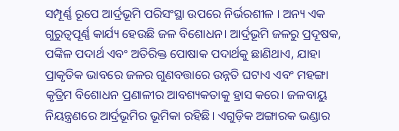ସମ୍ପୂର୍ଣ୍ଣ ରୂପେ ଆର୍ଦ୍ରଭୂମି ପରିସଂସ୍ଥା ଉପରେ ନିର୍ଭରଶୀଳ । ଅନ୍ୟ ଏକ ଗୁରୁତ୍ୱପୂର୍ଣ୍ଣ କାର୍ଯ୍ୟ ହେଉଛି ଜଳ ବିଶୋଧନ। ଆର୍ଦ୍ରଭୂମି ଜଳରୁ ପ୍ରଦୂଷକ, ପଙ୍କିଳ ପଦାର୍ଥ ଏବଂ ଅତିରିକ୍ତ ପୋଷାକ ପଦାର୍ଥକୁ ଛାଣିଥାଏ, ଯାହା ପ୍ରାକୃତିକ ଭାବରେ ଜଳର ଗୁଣବତ୍ତାରେ ଉନ୍ନତି ଘଟାଏ ଏବଂ ମହଙ୍ଗା କୃତ୍ରିମ ବିଶୋଧନ ପ୍ରଣାଳୀର ଆବଶ୍ୟକତାକୁ ହ୍ରାସ କରେ। ଜଳବାୟୁ ନିୟନ୍ତ୍ରଣରେ ଆର୍ଦ୍ରଭୂମିର ଭୂମିକା ରହିଛି। ଏଗୁଡ଼ିକ ଅଙ୍ଗାରକ ଭଣ୍ଡାର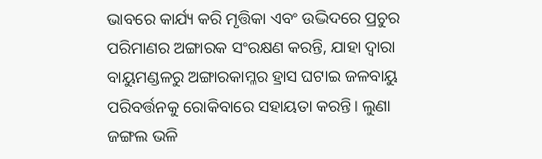ଭାବରେ କାର୍ଯ୍ୟ କରି ମୃତ୍ତିକା ଏବଂ ଉଦ୍ଭିଦରେ ପ୍ରଚୁର ପରିମାଣର ଅଙ୍ଗାରକ ସଂରକ୍ଷଣ କରନ୍ତି, ଯାହା ଦ୍ୱାରା ବାୟୁମଣ୍ଡଳରୁ ଅଙ୍ଗାରକାମ୍ଳର ହ୍ରାସ ଘଟାଇ ଜଳବାୟୁ ପରିବର୍ତ୍ତନକୁ ରୋକିବାରେ ସହାୟତା କରନ୍ତି। ଲୁଣା ଜଙ୍ଗଲ ଭଳି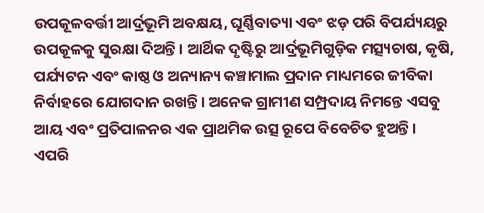ଉପକୂଳବର୍ତ୍ତୀ ଆର୍ଦ୍ରଭୂମି ଅବକ୍ଷୟ, ଘୂର୍ଣ୍ଣିବାତ୍ୟା ଏବଂ ଝଡ଼ ପରି ବିପର୍ଯ୍ୟୟରୁ ଉପକୂଳକୁ ସୁରକ୍ଷା ଦିଅନ୍ତି। ଆର୍ଥିକ ଦୃଷ୍ଟିରୁ ଆର୍ଦ୍ରଭୂମିଗୁଡ଼ିକ ମତ୍ସ୍ୟଚାଷ, କୃଷି, ପର୍ଯ୍ୟଟନ ଏବଂ କାଷ୍ଠ ଓ ଅନ୍ୟାନ୍ୟ କଞ୍ଚାମାଲ ପ୍ରଦାନ ମାଧ୍ୟମରେ ଜୀବିକା ନିର୍ବାହରେ ଯୋଗଦାନ ରଖନ୍ତି। ଅନେକ ଗ୍ରାମୀଣ ସମ୍ପ୍ରଦାୟ ନିମନ୍ତେ ଏସବୁ ଆୟ ଏବଂ ପ୍ରତିପାଳନର ଏକ ପ୍ରାଥମିକ ଉତ୍ସ ରୂପେ ବିବେଚିତ ହୁଅନ୍ତି।
ଏପରି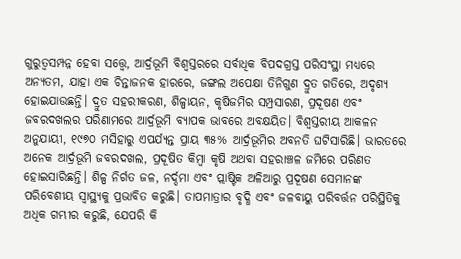ଗୁରୁତ୍ୱସମ୍ପନ୍ନ ହେବା ସତ୍ତ୍ୱେ, ଆର୍ଦ୍ରଭୂମି ବିଶ୍ୱସ୍ତରରେ ସର୍ବାଧିକ ବିପଦଗ୍ରସ୍ତ ପରିସଂସ୍ଥା ମଧ୍ୟରେ ଅନ୍ୟତମ, ଯାହା ଏକ ଚିନ୍ତାଜନକ ହାରରେ, ଜଙ୍ଗଲ ଅପେକ୍ଷା ତିନିଗୁଣ ଦ୍ରୁତ ଗତିରେ, ଅଦୃଶ୍ୟ ହୋଇଯାଉଛନ୍ତି। ଦ୍ରୁତ ସହରୀକରଣ, ଶିଳ୍ପାୟନ, କୃଷିଜମିର ସମ୍ପ୍ରସାରଣ, ପ୍ରଦୂଷଣ ଏବଂ ଜବରଦଖଲର ପରିଣାମରେ ଆର୍ଦ୍ରଭୂମି ବ୍ୟାପକ ଭାବରେ ଅବକ୍ଷୟିତ। ବିଶ୍ୱସ୍ତରୀୟ ଆକଳନ ଅନୁଯାୟୀ, ୧୯୭୦ ମସିହାରୁ ଏପର୍ଯ୍ୟନ୍ତ ପ୍ରାୟ ୩୫% ଆର୍ଦ୍ରଭୂମିର ଅବନତି ଘଟିସାରିଛି। ଭାରତରେ ଅନେକ ଆର୍ଦ୍ରଭୂମି ଜବରଦଖଲ, ପ୍ରଦୂଷିତ କିମ୍ବା କୃଷି ଅଥବା ସହରାଞ୍ଚଳ ଜମିରେ ପରିଣତ ହୋଇସାରିଛନ୍ତି। ଶିଳ୍ପ ନିର୍ଗତ ଜଳ, ନର୍ଦ୍ଦମା ଏବଂ ପ୍ଲାଷ୍ଟିକ ଅଳିଆରୁ ପ୍ରଦୂଷଣ ସେମାନଙ୍କ ପରିବେଶୀୟ ସ୍ବାସ୍ଥ୍ୟକୁ ପ୍ରଭାବିତ କରୁଛି। ତାପମାତ୍ରାର ବୃଦ୍ଧି ଏବଂ ଜଳବାୟୁ ପରିବର୍ତ୍ତନ ପରିସ୍ଥିତିକୁ ଅଧିକ ଗମ୍ଭୀର କରୁଛି, ଯେପରି କି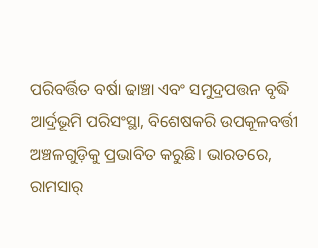ପରିବର୍ତ୍ତିତ ବର୍ଷା ଢାଞ୍ଚା ଏବଂ ସମୁଦ୍ରପତ୍ତନ ବୃଦ୍ଧି ଆର୍ଦ୍ରଭୂମି ପରିସଂସ୍ଥା, ବିଶେଷକରି ଉପକୂଳବର୍ତ୍ତୀ ଅଞ୍ଚଳଗୁଡ଼ିକୁ ପ୍ରଭାବିତ କରୁଛି। ଭାରତରେ, ରାମସାର୍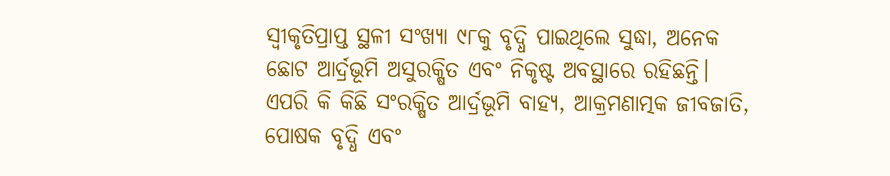ସ୍ବୀକୃତିପ୍ରାପ୍ତ ସ୍ଥଳୀ ସଂଖ୍ୟା ୯୮କୁ ବୃଦ୍ଧି ପାଇଥିଲେ ସୁଦ୍ଧା, ଅନେକ ଛୋଟ ଆର୍ଦ୍ରଭୂମି ଅସୁରକ୍ଷିତ ଏବଂ ନିକୃଷ୍ଟ ଅବସ୍ଥାରେ ରହିଛନ୍ତି। ଏପରି କି କିଛି ସଂରକ୍ଷିତ ଆର୍ଦ୍ରଭୂମି ବାହ୍ୟ, ଆକ୍ରମଣାତ୍ମକ ଜୀବଜାତି, ପୋଷକ ବୃଦ୍ଧି ଏବଂ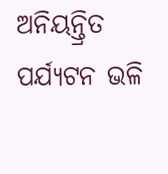ଅନିୟନ୍ତ୍ରିତ ପର୍ଯ୍ୟଟନ ଭଳି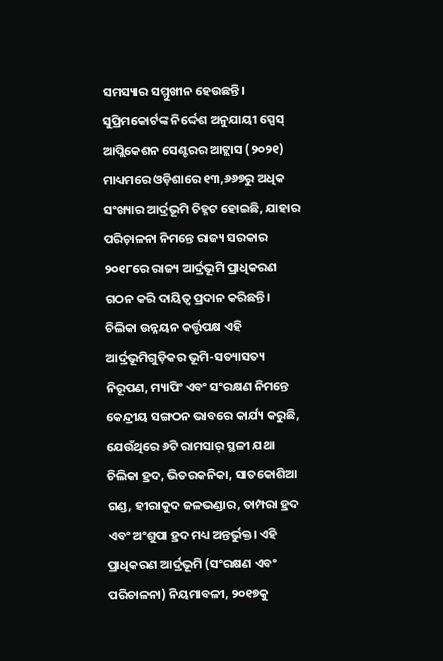ସମସ୍ୟାର ସମ୍ମୁଖୀନ ହେଉଛନ୍ତି।
ସୁପ୍ରିମକୋର୍ଟଙ୍କ ନିର୍ଦ୍ଦେଶ ଅନୁଯାୟୀ ସ୍ପେସ୍ ଆପ୍ଲିକେଶନ ସେଣ୍ଟରର ଆଟ୍ଲାସ (୨୦୨୧) ମାଧ୍ୟମରେ ଓଡ଼ିଶାରେ ୧୩,୬୬୭ରୁ ଅଧିକ ସଂଖ୍ୟାର ଆର୍ଦ୍ରଭୂମି ଚିହ୍ନଟ ହୋଇଛି, ଯାହାର ପରିଚ଼ାଳନା ନିମନ୍ତେ ରାଜ୍ୟ ସରକାର ୨୦୧୮ରେ ରାଜ୍ୟ ଆର୍ଦ୍ରଭୂମି ପ୍ରାଧିକରଣ ଗଠନ କରି ଦାୟିତ୍ୱ ପ୍ରଦାନ କରିଛନ୍ତି। ଚିଲିକା ଉନ୍ନୟନ କର୍ତ୍ତୃପକ୍ଷ ଏହି ଆର୍ଦ୍ରଭୂମିଗୁଡ଼ିକର ଭୂମି-ସତ୍ୟାସତ୍ୟ ନିରୂପଣ, ମ୍ୟାପିଂ ଏବଂ ସଂରକ୍ଷଣ ନିମନ୍ତେ କେନ୍ଦ୍ରୀୟ ସଙ୍ଗଠନ ଭାବରେ କାର୍ଯ୍ୟ କରୁଛି, ଯେଉଁଥିରେ ୬ଟି ରାମସାର୍ ସ୍ଥଳୀ ଯଥା ଚିଲିକା ହ୍ରଦ, ଭିତରକନିକା, ସାତକୋଶିଆ ଗଣ୍ଡ, ହୀରାକୁଦ ଜଳଭଣ୍ଡାର, ତାମ୍ପରା ହ୍ରଦ ଏବଂ ଅଂଶୁପା ହ୍ରଦ ମଧ୍ୟ ଅନ୍ତର୍ଭୁକ୍ତ। ଏହି ପ୍ରାଧିକରଣ ଆର୍ଦ୍ରଭୂମି (ସଂରକ୍ଷଣ ଏବଂ ପରିଚାଳନା) ନିୟମାବଳୀ, ୨୦୧୭କୁ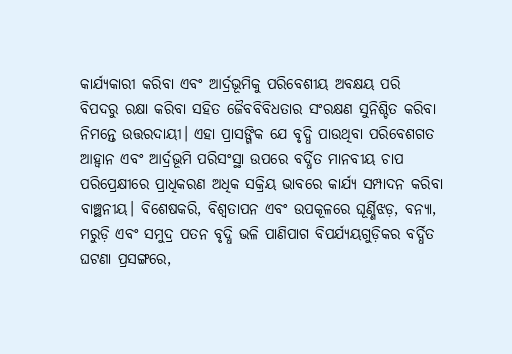କାର୍ଯ୍ୟକାରୀ କରିବା ଏବଂ ଆର୍ଦ୍ରଭୂମିକୁ ପରିବେଶୀୟ ଅବକ୍ଷୟ ପରି ବିପଦରୁ ରକ୍ଷା କରିବା ସହିତ ଜୈବବିବିଧତାର ସଂରକ୍ଷଣ ସୁନିଶ୍ଚିତ କରିବା ନିମନ୍ତେ ଉତ୍ତରଦାୟୀ। ଏହା ପ୍ରାସଙ୍ଗିକ ଯେ ବୃଦ୍ଧି ପାଉଥିବା ପରିବେଶଗତ ଆହ୍ବାନ ଏବଂ ଆର୍ଦ୍ରଭୂମି ପରିସଂସ୍ଥା ଉପରେ ବର୍ଦ୍ଧିତ ମାନବୀୟ ଚାପ ପରିପ୍ରେକ୍ଷୀରେ ପ୍ରାଧିକରଣ ଅଧିକ ସକ୍ରିୟ ଭାବରେ କାର୍ଯ୍ୟ ସମ୍ପାଦନ କରିବା ବାଞ୍ଛନୀୟ। ବିଶେଷକରି, ବିଶ୍ୱତାପନ ଏବଂ ଉପକୂଳରେ ଘୂର୍ଣ୍ଣିଝଡ଼, ବନ୍ୟା, ମରୁଡ଼ି ଏବଂ ସମୁଦ୍ର ପତନ ବୃଦ୍ଧି ଭଳି ପାଣିପାଗ ବିପର୍ଯ୍ୟୟଗୁଡ଼ିକର ବର୍ଦ୍ଧିତ ଘଟଣା ପ୍ରସଙ୍ଗରେ,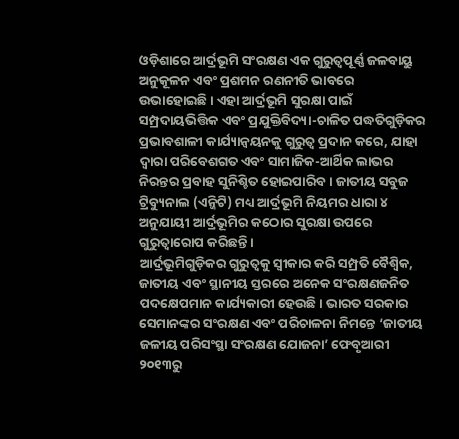ଓଡ଼ିଶାରେ ଆର୍ଦ୍ରଭୂମି ସଂରକ୍ଷଣ ଏକ ଗୁରୁତ୍ୱପୂର୍ଣ୍ଣ ଜଳବାୟୁ ଅନୁକୂଳନ ଏବଂ ପ୍ରଶମନ ରଣନୀତି ଭାବରେ ଉଭାହୋଇଛି। ଏହା ଆର୍ଦ୍ରଭୂମି ସୁରକ୍ଷା ପାଇଁ ସମ୍ପ୍ରଦାୟଭିତ୍ତିକ ଏବଂ ପ୍ରଯୁକ୍ତିବିଦ୍ୟା-ଚାଳିତ ପଦ୍ଧତିଗୁଡ଼ିକର ପ୍ରଭାବଶାଳୀ କାର୍ଯ୍ୟାନ୍ବୟନକୁ ଗୁରୁତ୍ୱ ପ୍ରଦାନ କରେ, ଯାହା ଦ୍ୱାରା ପରିବେଶଗତ ଏବଂ ସାମାଜିକ-ଆର୍ଥିକ ଲାଭର ନିରନ୍ତର ପ୍ରବାହ ସୁନିଶ୍ଚିତ ହୋଇପାରିବ। ଜାତୀୟ ସବୁଜ ଟ୍ରିବ୍ୟୁନାଲ (ଏନ୍ଜିଟି) ମଧ୍ୟ ଆର୍ଦ୍ରଭୂମି ନିୟମର ଧାରା ୪ ଅନୁଯାୟୀ ଆର୍ଦ୍ରଭୂମିର କଠୋର ସୁରକ୍ଷା ଉପରେ ଗୁରୁତ୍ୱାରୋପ କରିଛନ୍ତି।
ଆର୍ଦ୍ରଭୂମିଗୁଡ଼ିକର ଗୁରୁତ୍ୱକୁ ସ୍ବୀକାର କରି ସମ୍ପ୍ରତି ବୈଶ୍ୱିକ, ଜାତୀୟ ଏବଂ ସ୍ଥାନୀୟ ସ୍ତରରେ ଅନେକ ସଂରକ୍ଷଣଜନିତ ପଦକ୍ଷେପମାନ କାର୍ଯ୍ୟକାରୀ ହେଉଛି। ଭାରତ ସରକାର ସେମାନଙ୍କର ସଂରକ୍ଷଣ ଏବଂ ପରିଚାଳନା ନିମନ୍ତେ ‘ଜାତୀୟ ଜଳୀୟ ପରିସଂସ୍ଥା ସଂରକ୍ଷଣ ଯୋଜନା’ ଫେବୃଆରୀ ୨୦୧୩ରୁ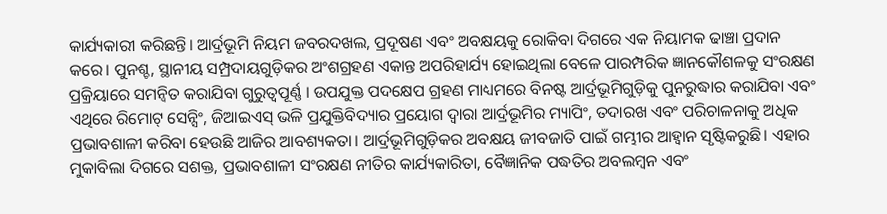କାର୍ଯ୍ୟକାରୀ କରିଛନ୍ତି। ଆର୍ଦ୍ରଭୂମି ନିୟମ ଜବରଦଖଲ, ପ୍ରଦୂଷଣ ଏବଂ ଅବକ୍ଷୟକୁ ରୋକିବା ଦିଗରେ ଏକ ନିୟାମକ ଢାଞ୍ଚା ପ୍ରଦାନ କରେ। ପୁନଶ୍ଚ, ସ୍ଥାନୀୟ ସମ୍ପ୍ରଦାୟଗୁଡ଼ିକର ଅଂଶଗ୍ରହଣ ଏକାନ୍ତ ଅପରିହାର୍ଯ୍ୟ ହୋଇଥିଲା ବେଳେ ପାରମ୍ପରିକ ଜ୍ଞାନକୌଶଳକୁ ସଂରକ୍ଷଣ ପ୍ରକ୍ରିୟାରେ ସମନ୍ବିତ କରାଯିବା ଗୁରୁତ୍ୱପୂର୍ଣ୍ଣ । ଉପଯୁକ୍ତ ପଦକ୍ଷେପ ଗ୍ରହଣ ମାଧ୍ୟମରେ ବିନଷ୍ଟ ଆର୍ଦ୍ରଭୂମିଗୁଡ଼ିକୁ ପୁନରୁଦ୍ଧାର କରାଯିବା ଏବଂ ଏଥିରେ ରିମୋଟ୍ ସେନ୍ସିଂ, ଜିଆଇଏସ୍ ଭଳି ପ୍ରଯୁକ୍ତିବିଦ୍ୟାର ପ୍ରୟୋଗ ଦ୍ୱାରା ଆର୍ଦ୍ରଭୂମିର ମ୍ୟାପିଂ, ତଦାରଖ ଏବଂ ପରିଚାଳନାକୁ ଅଧିକ ପ୍ରଭାବଶାଳୀ କରିବା ହେଉଛି ଆଜିର ଆବଶ୍ୟକତା। ଆର୍ଦ୍ରଭୂମିଗୁଡ଼ିକର ଅବକ୍ଷୟ ଜୀବଜାତି ପାଇଁ ଗମ୍ଭୀର ଆହ୍ବାନ ସୃଷ୍ଟିକରୁଛି। ଏହାର ମୁକାବିଲା ଦିଗରେ ସଶକ୍ତ, ପ୍ରଭାବଶାଳୀ ସଂରକ୍ଷଣ ନୀତିର କାର୍ଯ୍ୟକାରିତା, ବୈଜ୍ଞାନିକ ପଦ୍ଧତିର ଅବଲମ୍ବନ ଏବଂ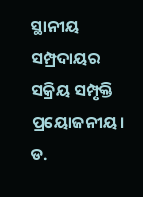ସ୍ଥାନୀୟ ସମ୍ପ୍ରଦାୟର ସକ୍ରିୟ ସମ୍ପୃକ୍ତି ପ୍ରୟୋଜନୀୟ।
ଡ.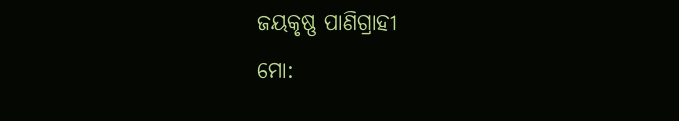ଜୟକୃଷ୍ଣ ପାଣିଗ୍ରାହୀ
ମୋ: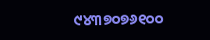୯୪୩୭୦୭୬୧୦୦